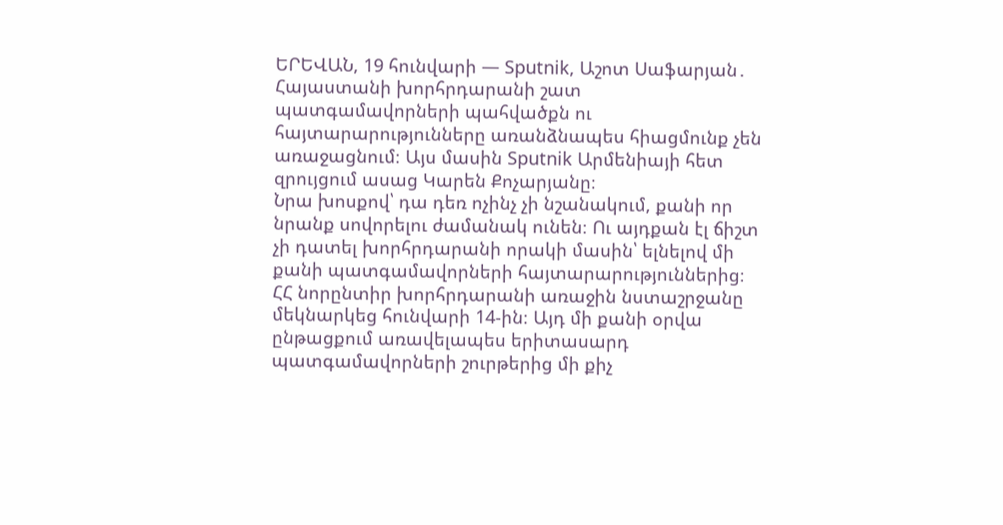ԵՐԵՎԱՆ, 19 հունվարի — Sputnik, Աշոտ Սաֆարյան․ Հայաստանի խորհրդարանի շատ պատգամավորների պահվածքն ու հայտարարությունները առանձնապես հիացմունք չեն առաջացնում։ Այս մասին Sputnik Արմենիայի հետ զրույցում ասաց Կարեն Քոչարյանը։
Նրա խոսքով՝ դա դեռ ոչինչ չի նշանակում, քանի որ նրանք սովորելու ժամանակ ունեն։ Ու այդքան էլ ճիշտ չի դատել խորհրդարանի որակի մասին՝ ելնելով մի քանի պատգամավորների հայտարարություններից։
ՀՀ նորընտիր խորհրդարանի առաջին նստաշրջանը մեկնարկեց հունվարի 14-ին։ Այդ մի քանի օրվա ընթացքում առավելապես երիտասարդ պատգամավորների շուրթերից մի քիչ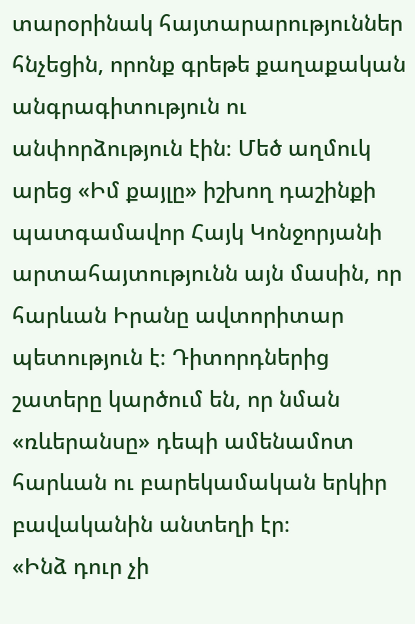տարօրինակ հայտարարություններ հնչեցին, որոնք գրեթե քաղաքական անգրագիտություն ու անփորձություն էին։ Մեծ աղմուկ արեց «Իմ քայլը» իշխող դաշինքի պատգամավոր Հայկ Կոնջորյանի արտահայտությունն այն մասին, որ հարևան Իրանը ավտորիտար պետություն է։ Դիտորդներից շատերը կարծում են, որ նման «ռևերանսը» դեպի ամենամոտ հարևան ու բարեկամական երկիր բավականին անտեղի էր։
«Ինձ դուր չի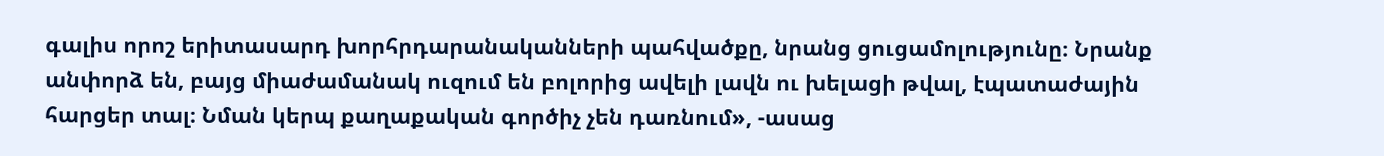գալիս որոշ երիտասարդ խորհրդարանականների պահվածքը, նրանց ցուցամոլությունը։ Նրանք անփորձ են, բայց միաժամանակ ուզում են բոլորից ավելի լավն ու խելացի թվալ, էպատաժային հարցեր տալ։ Նման կերպ քաղաքական գործիչ չեն դառնում», -ասաց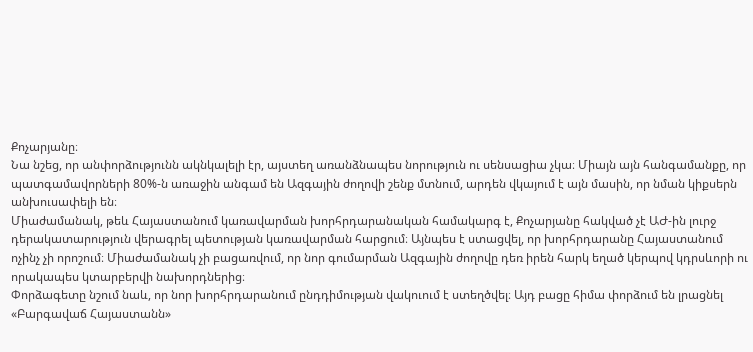Քոչարյանը։
Նա նշեց, որ անփորձությունն ակնկալելի էր, այստեղ առանձնապես նորություն ու սենսացիա չկա։ Միայն այն հանգամանքը, որ պատգամավորների 80%-ն առաջին անգամ են Ազգային ժողովի շենք մտնում, արդեն վկայում է այն մասին, որ նման կիքսերն անխուսափելի են։
Միաժամանակ, թեև Հայաստանում կառավարման խորհրդարանական համակարգ է, Քոչարյանը հակված չէ ԱԺ-ին լուրջ դերակատարություն վերագրել պետության կառավարման հարցում։ Այնպես է ստացվել, որ խորհրդարանը Հայաստանում ոչինչ չի որոշում։ Միաժամանակ չի բացառվում, որ նոր գումարման Ազգային ժողովը դեռ իրեն հարկ եղած կերպով կդրսևորի ու որակապես կտարբերվի նախորդներից։
Փորձագետը նշում նաև, որ նոր խորհրդարանում ընդդիմության վակուում է ստեղծվել։ Այդ բացը հիմա փորձում են լրացնել «Բարգավաճ Հայաստանն»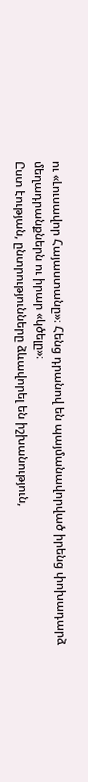ու «Լուսավոր Հայաստանը»։ Հենց դրանով են պայմանավորված իրենց փոխադարձ մեղադրանքներն ու իրար «կծելը»։
Ըստ էության, ընտրությունները ձևավորել են իշխանություն,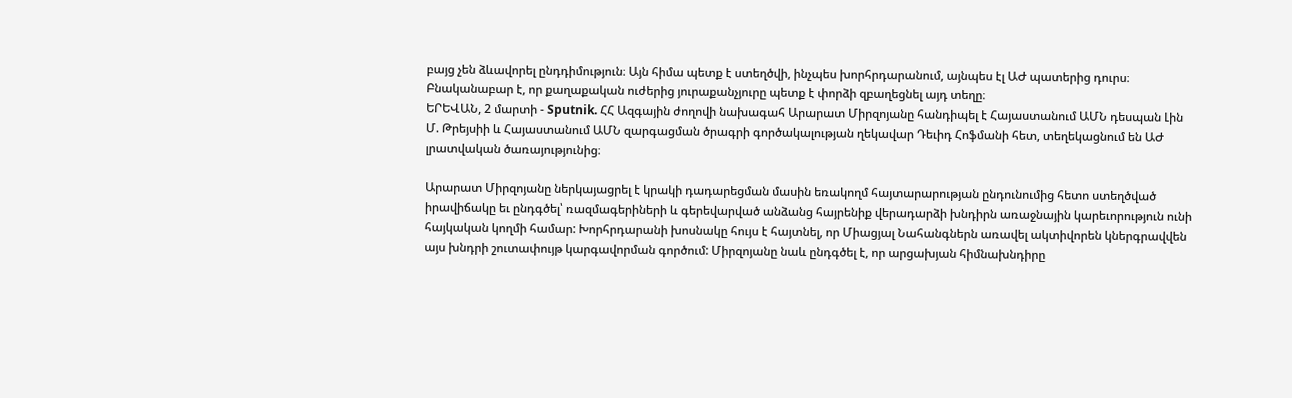բայց չեն ձևավորել ընդդիմություն։ Այն հիմա պետք է ստեղծվի, ինչպես խորհրդարանում, այնպես էլ ԱԺ պատերից դուրս։ Բնականաբար է, որ քաղաքական ուժերից յուրաքանչյուրը պետք է փորձի զբաղեցնել այդ տեղը։
ԵՐԵՎԱՆ, 2 մարտի - Sputnik. ՀՀ Ազգային ժողովի նախագահ Արարատ Միրզոյանը հանդիպել է Հայաստանում ԱՄՆ դեսպան Լին Մ. Թրեյսիի և Հայաստանում ԱՄՆ զարգացման ծրագրի գործակալության ղեկավար Դեւիդ Հոֆմանի հետ, տեղեկացնում են ԱԺ լրատվական ծառայությունից։

Արարատ Միրզոյանը ներկայացրել է կրակի դադարեցման մասին եռակողմ հայտարարության ընդունումից հետո ստեղծված իրավիճակը եւ ընդգծել՝ ռազմագերիների և գերեվարված անձանց հայրենիք վերադարձի խնդիրն առաջնային կարեւորություն ունի հայկական կողմի համար: Խորհրդարանի խոսնակը հույս է հայտնել, որ Միացյալ Նահանգներն առավել ակտիվորեն կներգրավվեն այս խնդրի շուտափույթ կարգավորման գործում: Միրզոյանը նաև ընդգծել է, որ արցախյան հիմնախնդիրը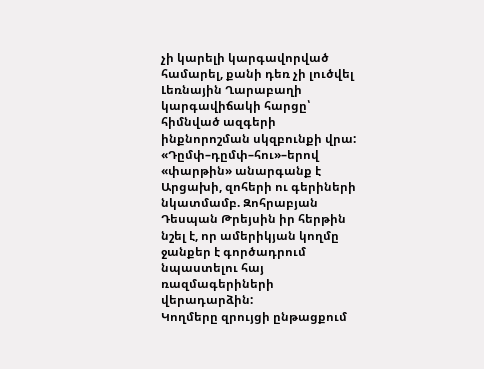չի կարելի կարգավորված համարել, քանի դեռ չի լուծվել Լեռնային Ղարաբաղի կարգավիճակի հարցը՝ հիմնված ազգերի ինքնորոշման սկզբունքի վրա:
«Դըմփ–դըմփ–հու»–երով «փարթին» անարգանք է Արցախի, զոհերի ու գերիների նկատմամբ. Զոհրաբյան
Դեսպան Թրեյսին իր հերթին նշել է, որ ամերիկյան կողմը ջանքեր է գործադրում նպաստելու հայ ռազմագերիների վերադարձին:
Կողմերը զրույցի ընթացքում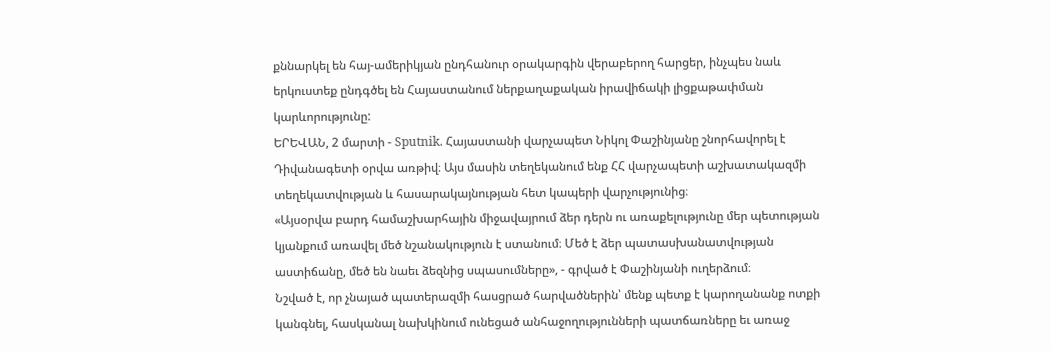քննարկել են հայ-ամերիկյան ընդհանուր օրակարգին վերաբերող հարցեր, ինչպես նաև երկուստեք ընդգծել են Հայաստանում ներքաղաքական իրավիճակի լիցքաթափման կարևորությունը:
ԵՐԵՎԱՆ, 2 մարտի - Sputnik. Հայաստանի վարչապետ Նիկոլ Փաշինյանը շնորհավորել է Դիվանագետի օրվա առթիվ։ Այս մասին տեղեկանում ենք ՀՀ վարչապետի աշխատակազմի տեղեկատվության և հասարակայնության հետ կապերի վարչությունից։
«Այսօրվա բարդ համաշխարհային միջավայրում ձեր դերն ու առաքելությունը մեր պետության կյանքում առավել մեծ նշանակություն է ստանում։ Մեծ է ձեր պատասխանատվության աստիճանը, մեծ են նաեւ ձեզնից սպասումները», - գրված է Փաշինյանի ուղերձում։
Նշված է, որ չնայած պատերազմի հասցրած հարվածներին՝ մենք պետք է կարողանանք ոտքի կանգնել, հասկանալ նախկինում ունեցած անհաջողությունների պատճառները եւ առաջ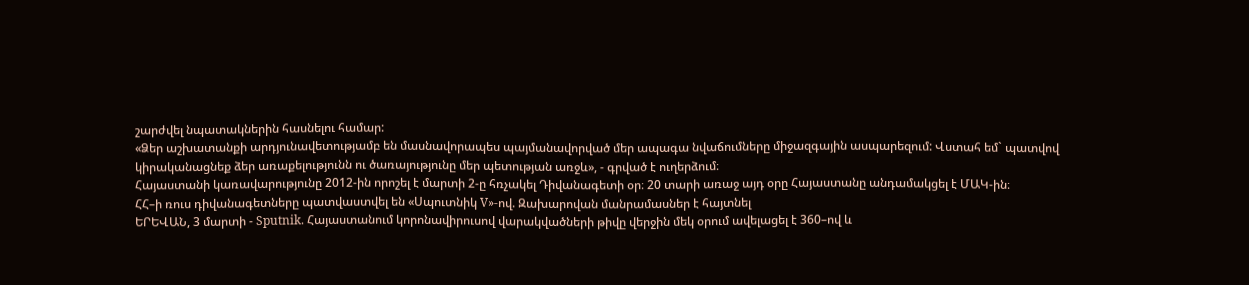շարժվել նպատակներին հասնելու համար:
«Ձեր աշխատանքի արդյունավետությամբ են մասնավորապես պայմանավորված մեր ապագա նվաճումները միջազգային ասպարեզում: Վստահ եմ` պատվով կիրականացնեք ձեր առաքելությունն ու ծառայությունը մեր պետության առջև», - գրված է ուղերձում։
Հայաստանի կառավարությունը 2012-ին որոշել է մարտի 2-ը հռչակել Դիվանագետի օր։ 20 տարի առաջ այդ օրը Հայաստանը անդամակցել է ՄԱԿ-ին։
ՀՀ–ի ռուս դիվանագետները պատվաստվել են «Սպուտնիկ V»-ով. Զախարովան մանրամասներ է հայտնել
ԵՐԵՎԱՆ, 3 մարտի - Sputnik. Հայաստանում կորոնավիրուսով վարակվածների թիվը վերջին մեկ օրում ավելացել է 360–ով և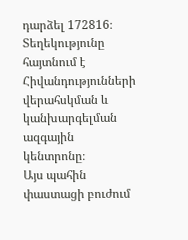դարձել 172816։ Տեղեկությունը հայտնում է Հիվանդությունների վերահսկման և կանխարգելման ազգային կենտրոնը։
Այս պահին փաստացի բուժում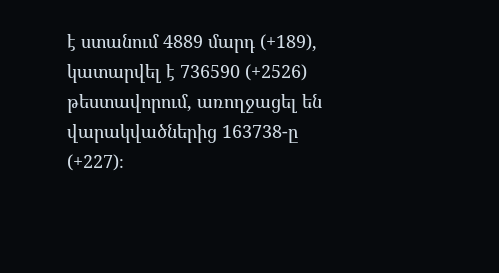է ստանում 4889 մարդ (+189), կատարվել է 736590 (+2526) թեստավորում, առողջացել են վարակվածներից 163738-ը (+227)։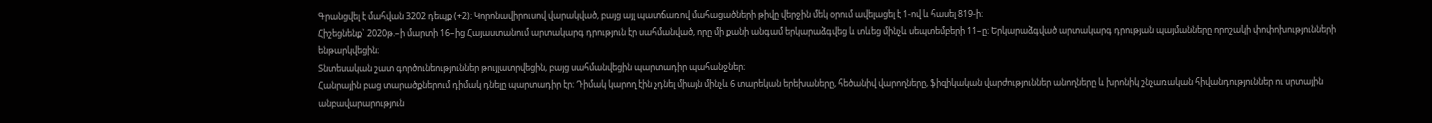Գրանցվել է մահվան 3202 դեպք (+2)։ Կորոնավիրուսով վարակված, բայց այլ պատճառով մահացածների թիվը վերջին մեկ օրում ավելացել է 1-ով և հասել 819-ի։
Հիշեցնենք` 2020թ.–ի մարտի 16–ից Հայաստանում արտակարգ դրություն էր սահմանված, որը մի քանի անգամ երկարաձգվեց և տևեց մինչև սեպտեմբերի 11–ը։ Երկարաձգված արտակարգ դրության պայմանները որոշակի փոփոխությունների ենթարկվեցին։
Տնտեսական շատ գործունեություններ թույլատրվեցին, բայց սահմանվեցին պարտադիր պահանջներ։
Հանրային բաց տարածքներում դիմակ դնելը պարտադիր էր։ Դիմակ կարող էին չդնել միայն մինչև 6 տարեկան երեխաները, հեծանիվ վարողները, ֆիզիկական վարժություններ անողները և խրոնիկ շնչառական հիվանդություններ ու սրտային անբավարարություն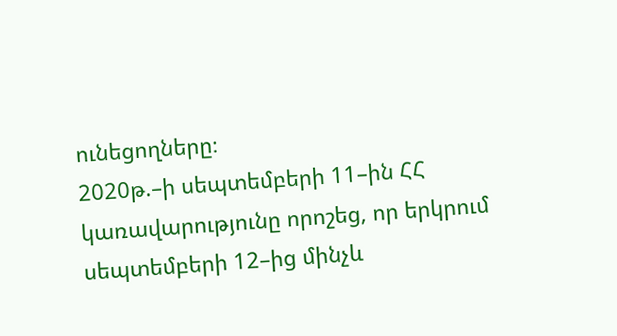ունեցողները։
2020թ.–ի սեպտեմբերի 11–ին ՀՀ կառավարությունը որոշեց, որ երկրում սեպտեմբերի 12–ից մինչև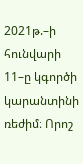2021թ.–ի հունվարի 11–ը կգործի կարանտինի ռեժիմ։ Որոշ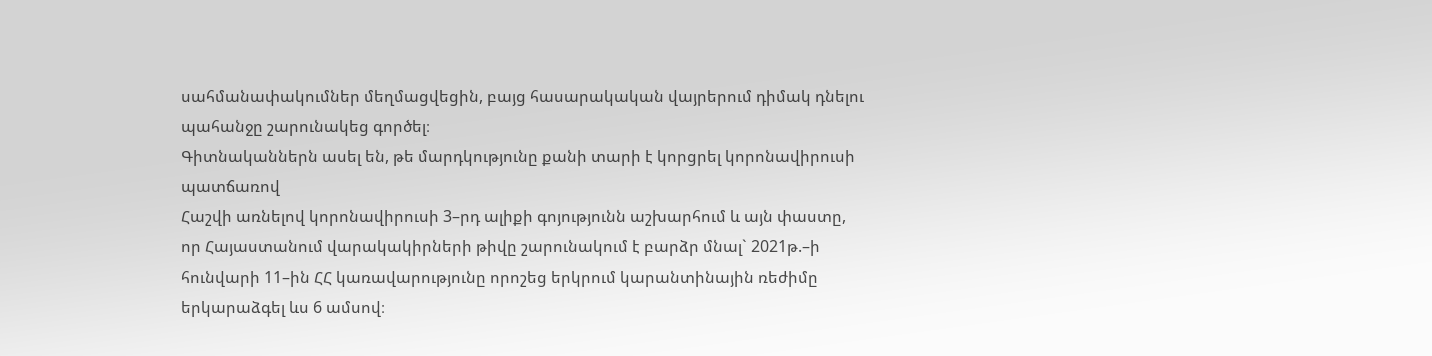սահմանափակումներ մեղմացվեցին, բայց հասարակական վայրերում դիմակ դնելու պահանջը շարունակեց գործել։
Գիտնականներն ասել են, թե մարդկությունը քանի տարի է կորցրել կորոնավիրուսի պատճառով
Հաշվի առնելով կորոնավիրուսի 3–րդ ալիքի գոյությունն աշխարհում և այն փաստը, որ Հայաստանում վարակակիրների թիվը շարունակում է բարձր մնալ` 2021թ.–ի հունվարի 11–ին ՀՀ կառավարությունը որոշեց երկրում կարանտինային ռեժիմը երկարաձգել ևս 6 ամսով։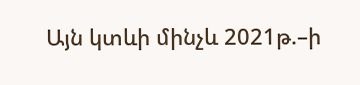Այն կտևի մինչև 2021թ.–ի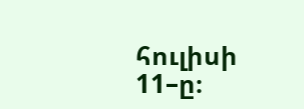հուլիսի 11–ը։